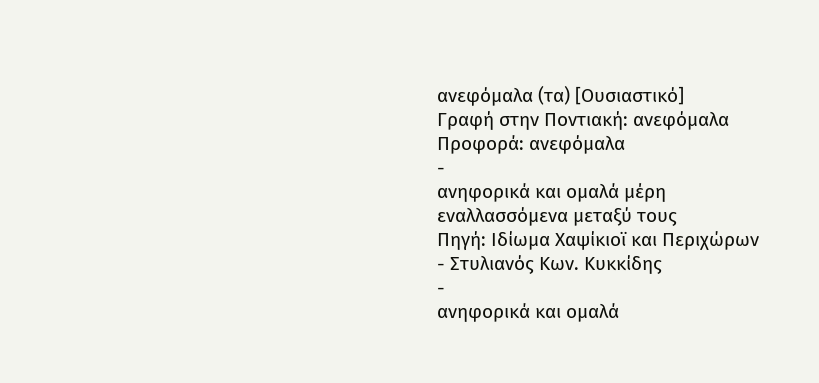ανεφόμαλα (τα) [Ουσιαστικό]
Γραφή στην Ποντιακή: ανεφόμαλα
Προφορά: ανεφόμαλα
-
ανηφορικά και ομαλά μέρη εναλλασσόμενα μεταξύ τους
Πηγή: Ιδίωμα Χαψίκιοϊ και Περιχώρων - Στυλιανός Κων. Κυκκίδης
-
ανηφορικά και ομαλά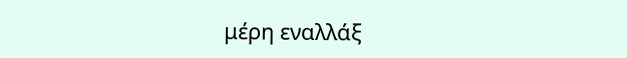μέρη εναλλάξ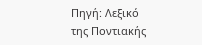Πηγή: Λεξικό της Ποντιακής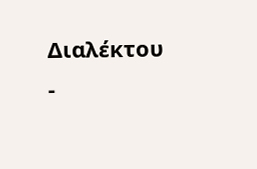Διαλέκτου -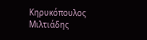Κηρυκόπουλος Μιλτιάδης